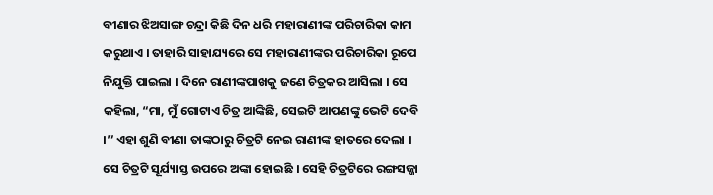ବୀଣାର ଝିଅସାଙ୍ଗ ଚନ୍ଦ୍ରା କିଛି ଦିନ ଧରି ମହାରାଣୀଙ୍କ ପରିଚାରିକା କାମ କରୁଥାଏ । ତାହାରି ସାହାଯ୍ୟରେ ସେ ମହାରାଣୀଙ୍କର ପରିଚାରିକା ରୂପେ ନିଯୁକ୍ତି ପାଇଲା । ଦିନେ ରାଣୀଙ୍କପାଖକୁ ଜଣେ ଚିତ୍ରକର ଆସିଲା । ସେ କହିଲା, “ମା, ମୁଁ ଗୋଟାଏ ଚିତ୍ର ଆଙ୍କିଛି, ସେଇଟି ଆପଣଙ୍କୁ ଭେଟି ଦେବି ।” ଏହା ଶୁଣି ବୀଣା ତାଙ୍କଠାରୁ ଚିତ୍ରଟି ନେଇ ରାଣୀଙ୍କ ହାତରେ ଦେଲା ।
ସେ ଚିତ୍ରଟି ସୂର୍ଯ୍ୟାସ୍ତ ଉପରେ ଅଙ୍କା ହୋଇଛି । ସେହି ଚିତ୍ରଟିରେ ରଙ୍ଗସଜ୍ଜା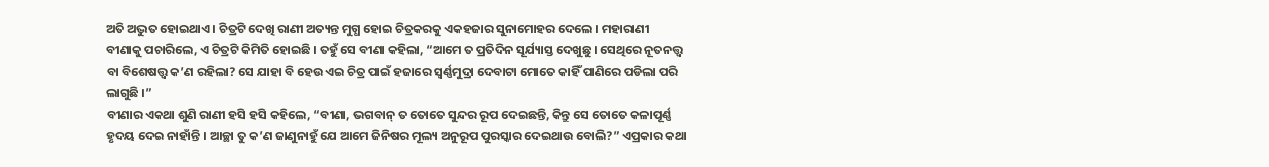ଅତି ଅଦ୍ଭୁତ ହୋଇଥାଏ । ଚିତ୍ରଟି ଦେଖି ରାଣୀ ଅତ୍ୟନ୍ତ ମୁଗ୍ଧ ହୋଇ ଚିତ୍ରକରକୁ ଏକହଜାର ସୁନାମୋହର ଦେଲେ । ମହାରାଣୀ ବୀଣାକୁ ପଚାରିଲେ, ଏ ଚିତ୍ରଟି କିମିତି ହୋଇଛି । ତହୁଁ ସେ ବୀଣା କହିଲା, “ଆମେ ତ ପ୍ରତିଦିନ ସୂର୍ଯ୍ୟାସ୍ତ ଦେଖୁଛୁ । ସେଥିରେ ନୂତନତ୍ତ୍ୱ ବା ବିଶେଷତ୍ତ୍ୱ କ’ଣ ରହିଲା? ସେ ଯାହା ବି ହେଉ ଏଇ ଚିତ୍ର ପାଇଁ ହଜାରେ ସ୍ୱର୍ଣ୍ଣମୁଦ୍ରା ଦେବାଟା ମୋତେ କାହିଁ ପାଣିରେ ପଡିଲା ପରି ଲାଗୁଛି ।”
ବୀଣାର ଏକଥା ଶୁଣି ରାଣୀ ହସି ହସି କହିଲେ, “ବୀଣା, ଭଗବାନ୍ ତ ତୋତେ ସୁନ୍ଦର ରୂପ ଦେଇଛନ୍ତି, କିନ୍ତୁ ସେ ତୋତେ କଳାପୂର୍ଣ୍ଣ ହୃଦୟ ଦେଇ ନାହାଁନ୍ତି । ଆଚ୍ଛା ତୁ କ’ଣ ଜାଣୁନାହୁଁ ଯେ ଆମେ ଜିନିଷର ମୂଲ୍ୟ ଅନୁରୂପ ପୁରସ୍କାର ଦେଇଥାଉ ବୋଲି?” ଏପ୍ରକାର କଥା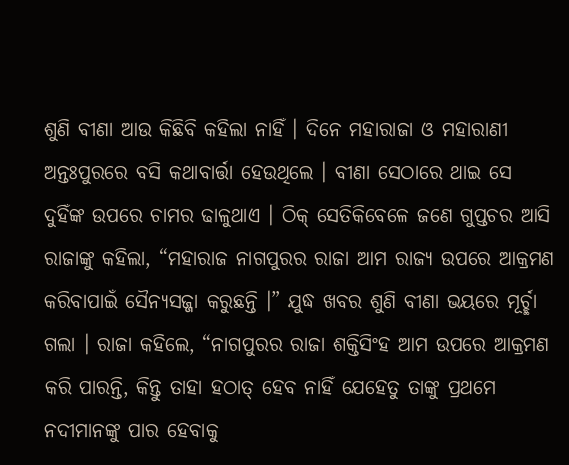ଶୁଣି ବୀଣା ଆଉ କିଛିବି କହିଲା ନାହିଁ । ଦିନେ ମହାରାଜା ଓ ମହାରାଣୀ ଅନ୍ତଃପୁରରେ ବସି କଥାବାର୍ତ୍ତା ହେଉଥିଲେ । ବୀଣା ସେଠାରେ ଥାଇ ସେ ଦୁହିଁଙ୍କ ଉପରେ ଚାମର ଢାଳୁଥାଏ । ଠିକ୍ ସେତିକିବେଳେ ଜଣେ ଗୁପ୍ତଚର ଆସି ରାଜାଙ୍କୁ କହିଲା, “ମହାରାଜ ନାଗପୁରର ରାଜା ଆମ ରାଜ୍ୟ ଉପରେ ଆକ୍ରମଣ କରିବାପାଇଁ ସୈନ୍ୟସଜ୍ଜା କରୁଛନ୍ତି ।” ଯୁଦ୍ଧ ଖବର ଶୁଣି ବୀଣା ଭୟରେ ମୂର୍ଚ୍ଛା ଗଲା । ରାଜା କହିଲେ, “ନାଗପୁରର ରାଜା ଶକ୍ତିସିଂହ ଆମ ଉପରେ ଆକ୍ରମଣ କରି ପାରନ୍ତି, କିନ୍ତୁ ତାହା ହଠାତ୍ ହେବ ନାହିଁ ଯେହେତୁ ତାଙ୍କୁ ପ୍ରଥମେ ନଦୀମାନଙ୍କୁ ପାର ହେବାକୁ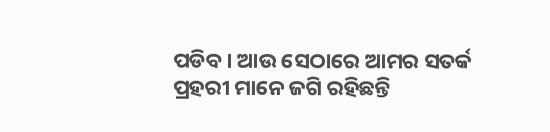ପଡିବ । ଆଉ ସେଠାରେ ଆମର ସତର୍କ ପ୍ରହରୀ ମାନେ ଜଗି ରହିଛନ୍ତି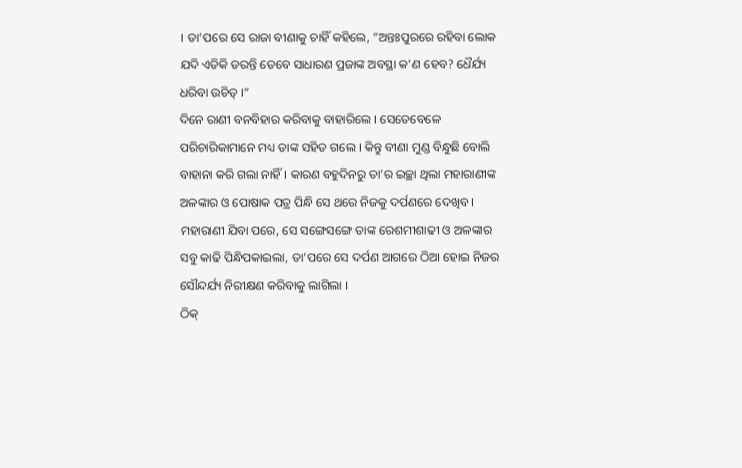। ତା’ପରେ ସେ ରାଜା ବୀଣାକୁ ଚାହିଁ କହିଲେ, “ଅନ୍ତଃପୁରରେ ରହିବା ଲୋକ ଯଦି ଏତିକି ଡରନ୍ତି ତେବେ ସାଧାରଣ ପ୍ରଜାଙ୍କ ଅବସ୍ଥା କ’ଣ ହେବ? ଧୈର୍ଯ୍ୟ ଧରିବା ଉଚିତ୍ ।”
ଦିନେ ରାଣୀ ବନବିହାର କରିବାକୁ ବାହାରିଲେ । ସେତେବେଳେ ପରିଚାରିକାମାନେ ମଧ୍ୟ ତାଙ୍କ ସହିତ ଗଲେ । କିନ୍ତୁ ବୀଣା ମୁଣ୍ଡ ବିନ୍ଧୁଛି ବୋଲି ବାହାନା କରି ଗଲା ନାହିଁ । କାରଣ ବହୁଦିନରୁ ତା’ର ଇଚ୍ଛା ଥିଲା ମହାରାଣୀଙ୍କ ଅଳଙ୍କାର ଓ ପୋଷାକ ପତ୍ର ପିନ୍ଧି ସେ ଥରେ ନିଜକୁ ଦର୍ପଣରେ ଦେଖିବ ।
ମହାରାଣୀ ଯିବା ପରେ, ସେ ସଙ୍ଗେସଙ୍ଗେ ତାଙ୍କ ରେଶମୀଶାଢୀ ଓ ଅଳଙ୍କାର ସବୁ କାଢି ପିନ୍ଧିପକାଇଲା, ତା’ପରେ ସେ ଦର୍ପଣ ଆଗରେ ଠିଆ ହୋଇ ନିଜର ସୌନ୍ଦର୍ଯ୍ୟ ନିରୀକ୍ଷଣ କରିବାକୁ ଲାଗିଲା ।
ଠିକ୍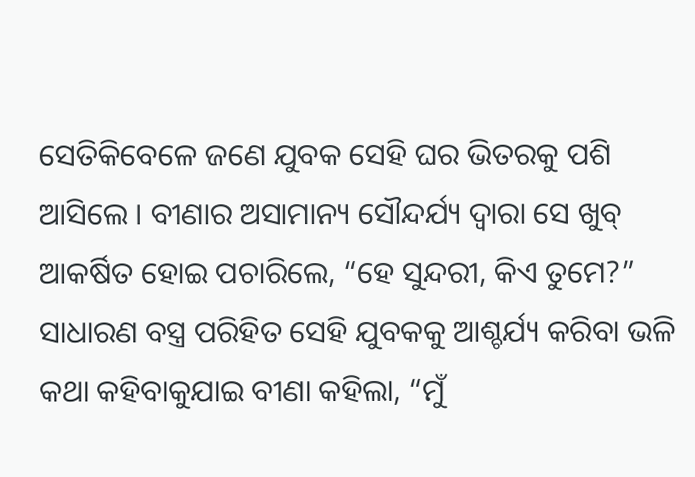ସେତିକିବେଳେ ଜଣେ ଯୁବକ ସେହି ଘର ଭିତରକୁ ପଶି ଆସିଲେ । ବୀଣାର ଅସାମାନ୍ୟ ସୌନ୍ଦର୍ଯ୍ୟ ଦ୍ୱାରା ସେ ଖୁବ୍ ଆକର୍ଷିତ ହୋଇ ପଚାରିଲେ, “ହେ ସୁନ୍ଦରୀ, କିଏ ତୁମେ?” ସାଧାରଣ ବସ୍ତ୍ର ପରିହିତ ସେହି ଯୁବକକୁ ଆଶ୍ଚର୍ଯ୍ୟ କରିବା ଭଳି କଥା କହିବାକୁଯାଇ ବୀଣା କହିଲା, “ମୁଁ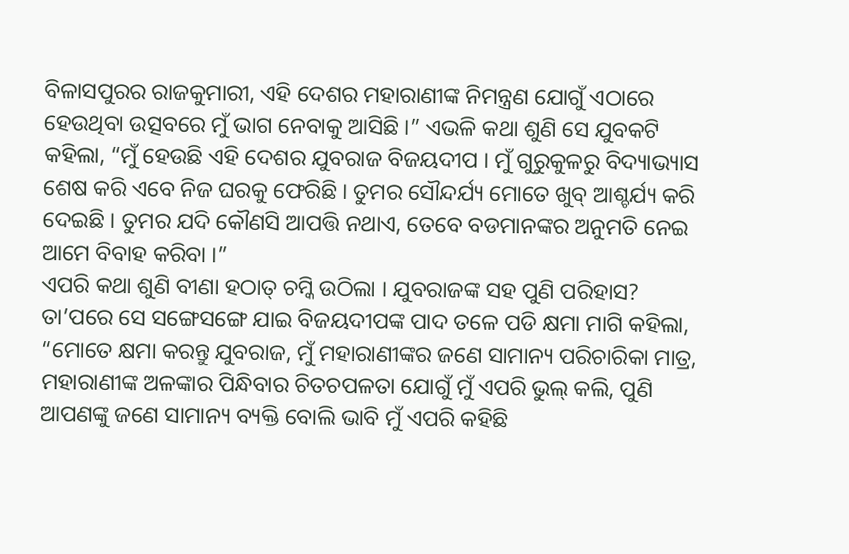ବିଳାସପୁରର ରାଜକୁମାରୀ, ଏହି ଦେଶର ମହାରାଣୀଙ୍କ ନିମନ୍ତ୍ରଣ ଯୋଗୁଁ ଏଠାରେ ହେଉଥିବା ଉତ୍ସବରେ ମୁଁ ଭାଗ ନେବାକୁ ଆସିଛି ।” ଏଭଳି କଥା ଶୁଣି ସେ ଯୁବକଟି କହିଲା, “ମୁଁ ହେଉଛି ଏହି ଦେଶର ଯୁବରାଜ ବିଜୟଦୀପ । ମୁଁ ଗୁରୁକୁଳରୁ ବିଦ୍ୟାଭ୍ୟାସ ଶେଷ କରି ଏବେ ନିଜ ଘରକୁ ଫେରିଛି । ତୁମର ସୌନ୍ଦର୍ଯ୍ୟ ମୋତେ ଖୁବ୍ ଆଶ୍ଚର୍ଯ୍ୟ କରି ଦେଇଛି । ତୁମର ଯଦି କୌଣସି ଆପତ୍ତି ନଥାଏ, ତେବେ ବଡମାନଙ୍କର ଅନୁମତି ନେଇ ଆମେ ବିବାହ କରିବା ।”
ଏପରି କଥା ଶୁଣି ବୀଣା ହଠାତ୍ ଚମ୍କି ଉଠିଲା । ଯୁବରାଜଙ୍କ ସହ ପୁଣି ପରିହାସ? ତା’ପରେ ସେ ସଙ୍ଗେସଙ୍ଗେ ଯାଇ ବିଜୟଦୀପଙ୍କ ପାଦ ତଳେ ପଡି କ୍ଷମା ମାଗି କହିଲା, “ମୋତେ କ୍ଷମା କରନ୍ତୁ ଯୁବରାଜ, ମୁଁ ମହାରାଣୀଙ୍କର ଜଣେ ସାମାନ୍ୟ ପରିଚାରିକା ମାତ୍ର, ମହାରାଣୀଙ୍କ ଅଳଙ୍କାର ପିନ୍ଧିବାର ଚିତଚପଳତା ଯୋଗୁଁ ମୁଁ ଏପରି ଭୁଲ୍ କଲି, ପୁଣି ଆପଣଙ୍କୁ ଜଣେ ସାମାନ୍ୟ ବ୍ୟକ୍ତି ବୋଲି ଭାବି ମୁଁ ଏପରି କହିଛି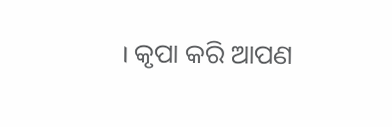। କୃପା କରି ଆପଣ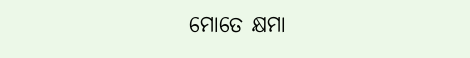ମୋତେ କ୍ଷମା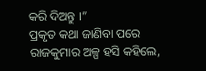କରି ଦିଅନ୍ତୁ ।”
ପ୍ରକୃତ କଥା ଜାଣିବା ପରେ ରାଜକୁମାର ଅଳ୍ପ ହସି କହିଲେ,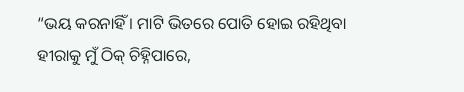“ଭୟ କରନାହିଁ । ମାଟି ଭିତରେ ପୋତି ହୋଇ ରହିଥିବା ହୀରାକୁ ମୁଁ ଠିକ୍ ଚିହ୍ନିପାରେ,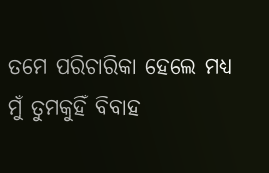ତମେ ପରିଚାରିକା ହେଲେ ମଧ୍ୟ ମୁଁ ତୁମକୁହିଁ ବିବାହ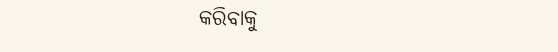କରିବାକୁ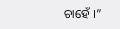ଚାହେଁ ।”